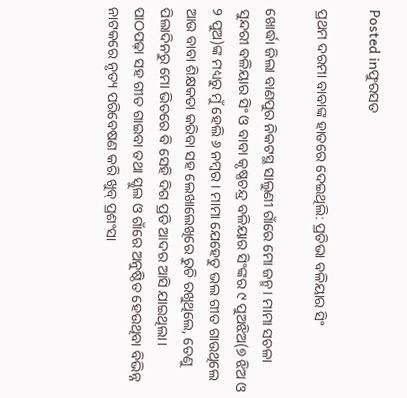Posted inଫୁରସତ

ପ୍ରଥମ ଦରମା ବାବାଙ୍କ ହାତରେ ଦେଇଥିଲି: ପ୍ରତିଭା ବଳିୟାର ସିଂ

ଖୋର୍ଦ୍ଧା ଜିଲା ବାଣପୁର ନିକଟସ୍ଥ ସାଲୁଣୀ ଗାଁରେ ମୋ ଜନ୍ମ। ମାମା ସଚଳା ସୁନ୍ଦରୀ ବଳିୟାର ସିଂ ଓ ବାବା କୃଷ୍ଣଚନ୍ଦ୍ର ବଳିୟାର ସିଂଙ୍କର ୯ ପୁଅଝିଅ(୭ ଝିଅ ଓ ୨ ପୁଅ)ଙ୍କ ମଧ୍ୟରୁ ମୁଁ ହେଲି ୬ ନମ୍ବର। ମାମା ଯେହେତୁ ଭଲ ଗୀତ ଗାଉଥିଲେ ଆଉ ବାବା ଶିକ୍ଷକତା କରିବା ସହ ଲେଖାଲେଖିରେ ରୁଚି ରଖୁଥିଲେ, ତେଣୁ ପିଲାଦିନରୁ ମୋ ଭିତରେ ବି ସେହି ଦିଗ ପ୍ରତି ଆଦର ଆସି ଯାଇଥିଲା। ପାଠପଢ଼ା ସହ ଗୀତ ଗାଇବା ତଥା ସ୍କୁଲ ଓ ଗାଁରେ ଅନୁଷ୍ଠିତ ହେଉଥିବା ବିଭିନ୍ନ ନାଟକରେ ନୃତ୍ୟ ପରିବେଷଣ କରି ଖୁବ୍‌ ପ୍ରଶଂସା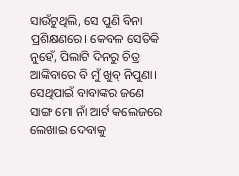ସାଉଁଟୁଥିଲି, ସେ ପୁଣି ବିନା ପ୍ରଶିକ୍ଷଣରେ। କେବଳ ସେତିକି ନୁହେଁ, ପିଲାଟି ଦିନରୁ ଚିତ୍ର ଆଙ୍କିବାରେ ବି ମୁଁ ଖୁବ୍‌ ନିପୁଣା। ସେଥିପାଇଁ ବାବାଙ୍କର ଜଣେ ସାଙ୍ଗ ମୋ ନାଁ ଆର୍ଟ କଲେଜରେ ଲେଖାଇ ଦେବାକୁ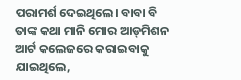ପରାମର୍ଶ ଦେଇଥିଲେ। ବାବା ବି ତାଙ୍କ କଥା ମାନି ମୋର ଆଡ୍‌ମିଶନ ଆର୍ଟ କଲେଜରେ କରାଇବାକୁ ଯାଇଥିଲେ,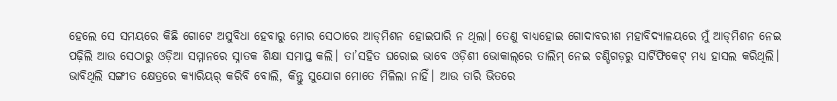ହେଲେ ସେ ସମୟରେ କିଛି ଗୋଟେ ଅସୁବିଧା ହେବାରୁ ମୋର ସେଠାରେ ଆଡ୍‌ମିଶନ ହୋଇପାରି ନ ଥିଲା। ତେଣୁ ବାଧ୍ୟହୋଇ ଗୋଦାବରୀଶ ମହାବିଦ୍ୟାଳୟରେ ମୁଁ ଆଡ୍‌ମିଶନ ନେଇ ପଢ଼ିଲି ଆଉ ସେଠାରୁ ଓଡ଼ିଆ ସମ୍ମାନରେ ସ୍ନାତକ ଶିକ୍ଷା ସମାପ୍ତ କଲି। ତା’ସହିତ ଘରୋଇ ଭାବେ ଓଡ଼ିଶୀ ଭୋକାଲ୍‌ରେ ତାଲିମ୍‌ ନେଇ ଚଣ୍ଡିଗଡ଼ରୁ ସାର୍ଟିଫିକେଟ୍‌ ମଧ୍ୟ ହାସଲ କରିଥିଲି। ଭାବିଥିଲି ସଙ୍ଗୀତ କ୍ଷେତ୍ରରେ କ୍ୟାରିୟର୍‌ କରିବି ବୋଲି, କିନ୍ତୁ ସୁଯୋଗ ମୋତେ ମିଳିଲା ନାହିଁ। ଆଉ ତାରି ଭିତରେ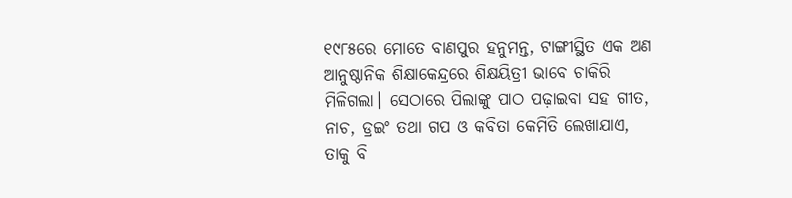୧୯୮୫ରେ ମୋତେ ବାଣପୁର ହନୁମନ୍ତ, ଟାଙ୍ଗୀସ୍ଥିତ ଏକ ଅଣ ଆନୁଷ୍ଠାନିକ ଶିକ୍ଷାକେନ୍ଦ୍ରରେ ଶିକ୍ଷୟିତ୍ରୀ ଭାବେ ଚାକିରି ମିଳିଗଲା। ସେଠାରେ ପିଲାଙ୍କୁ ପାଠ ପଢ଼ାଇବା ସହ ଗୀତ, ନାଚ, ଡ୍ରଇଂ ତଥା ଗପ ଓ କବିତା କେମିତି ଲେଖାଯାଏ, ତାକୁ ବି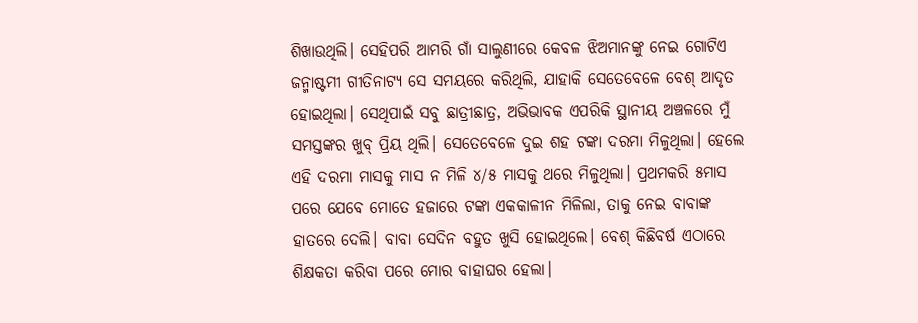ଶିଖାଉଥିଲି। ସେହିପରି ଆମରି ଗାଁ ସାଲୁଣୀରେ କେବଳ ଝିଅମାନଙ୍କୁ ନେଇ ଗୋଟିଏ ଜନ୍ମାଷ୍ଟମୀ ଗୀତିନାଟ୍ୟ ସେ ସମୟରେ କରିଥିଲି, ଯାହାକି ସେତେବେଳେ ବେଶ୍‌ ଆଦୃତ ହୋଇଥିଲା। ସେଥିପାଇଁ ସବୁ ଛାତ୍ରୀଛାତ୍ର, ଅଭିଭାବକ ଏପରିକି ସ୍ଥାନୀୟ ଅଞ୍ଚଳରେ ମୁଁ ସମସ୍ତଙ୍କର ଖୁବ୍‌ ପ୍ରିୟ ଥିଲି। ସେତେବେଳେ ଦୁଇ ଶହ ଟଙ୍କା ଦରମା ମିଳୁଥିଲା। ହେଲେ ଏହି ଦରମା ମାସକୁ ମାସ ନ ମିଳି ୪/୫ ମାସକୁ ଥରେ ମିଳୁଥିଲା। ପ୍ରଥମକରି ୫ମାସ ପରେ ଯେବେ ମୋତେ ହଜାରେ ଟଙ୍କା ଏକକାଳୀନ ମିଳିଲା, ତାକୁ ନେଇ ବାବାଙ୍କ ହାତରେ ଦେଲି। ବାବା ସେଦିନ ବହୁତ ଖୁସି ହୋଇଥିଲେ। ବେଶ୍‌ କିଛିବର୍ଷ ଏଠାରେ ଶିକ୍ଷକତା କରିବା ପରେ ମୋର ବାହାଘର ହେଲା।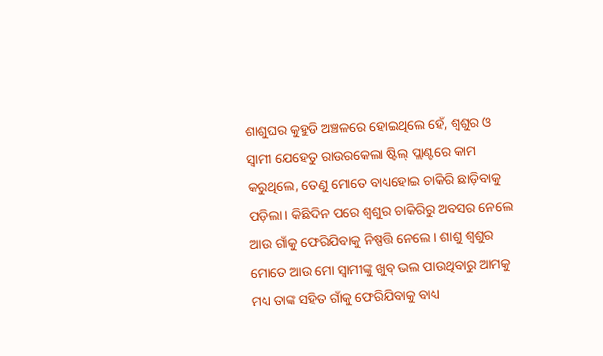ଶାଶୁଘର କୁହୁଡି ଅଞ୍ଚଳରେ ହୋଇଥିଲେ ହେଁ, ଶ୍ୱଶୁର ଓ ସ୍ବାମୀ ଯେହେତୁ ରାଉରକେଲା ଷ୍ଟିଲ୍‌ ପ୍ଲାଣ୍ଟରେ କାମ କରୁଥିଲେ, ତେଣୁ ମୋତେ ବାଧ୍ୟହୋଇ ଚାକିରି ଛାଡ଼ିବାକୁ ପଡ଼ିଲା। କିଛିଦିନ ପରେ ଶ୍ୱଶୁର ଚାକିରିରୁ ଅବସର ନେଲେ ଆଉ ଗାଁକୁ ଫେରିଯିବାକୁ ନିଷ୍ପତ୍ତି ନେଲେ। ଶାଶୁ ଶ୍ୱଶୁର ମୋତେ ଆଉ ମୋ ସ୍ବାମୀଙ୍କୁ ଖୁବ୍‌ ଭଲ ପାଉଥିବାରୁ ଆମକୁ ମଧ୍ୟ ତାଙ୍କ ସହିତ ଗାଁକୁ ଫେରିଯିବାକୁ ବାଧ୍ୟ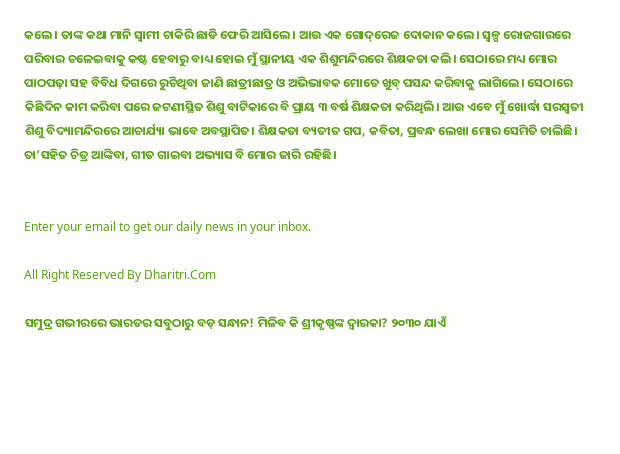କଲେ। ତାଙ୍କ କଥା ମାନି ସ୍ବାମୀ ଚାକିରି ଛାଡି ଫେରି ଆସିଲେ। ଆଉ ଏକ ଗୋଦ୍‌ରେଜ ଦୋକାନ କଲେ। ସ୍ବଳ୍ପ ରୋଜଗାରରେ ପରିବାର ଚଳେଇବାକୁ କଷ୍ଟ ହେବାରୁ ବାଧ୍ୟ ହୋଇ ମୁଁ ସ୍ଥାନୀୟ ଏକ ଶିଶୁମନ୍ଦିରରେ ଶିକ୍ଷକତା କଲି। ସେଠାରେ ମଧ୍ୟ ମୋର ପାଠପଢ଼ା ସହ ବିବିଧ ଦିଗରେ ରୁଚିଥିବା ଜାଣି ଛାତ୍ରୀଛାତ୍ର ଓ ଅଭିଭାବକ ମୋତେ ଖୁବ୍‌ ପସନ୍ଦ କରିବାକୁ ଲାଗିଲେ। ସେଠାରେ କିଛିଦିନ କାମ କରିବା ପରେ ଜଟଣୀସ୍ଥିତ ଶିଶୁ ବାଟିକାରେ ବି ପ୍ରାୟ ୩ ବର୍ଷ ଶିକ୍ଷକତା କରିଥିଲି। ଆଉ ଏବେ ମୁଁ ଖୋର୍ଦ୍ଧା ସରସ୍ବତୀ ଶିଶୁ ବିଦ୍ୟାମନ୍ଦିରରେ ଆଚାର୍ଯ୍ୟା ଭାବେ ଅବସ୍ଥାପିତ। ଶିକ୍ଷକତା ବ୍ୟତୀତ ଗପ, କବିତା, ପ୍ରବନ୍ଧ ଲେଖା ମୋର ସେମିତି ଚାଲିଛି। ତା’ସହିତ ଚିତ୍ର ଆଙ୍କିବା, ଗୀତ ଗାଇବା ଅଭ୍ୟାସ ବି ମୋର ଜାରି ରହିଛି।


Enter your email to get our daily news in your inbox.

All Right Reserved By Dharitri.Com

ସମୁଦ୍ର ଗଭୀରରେ ଭାରତର ସବୁଠାରୁ ବଡ଼ ସନ୍ଧାନ! ମିଳିବ କି ଶ୍ରୀକୃଷ୍ଣଙ୍କ ଦ୍ୱାରକା? ୨୦୩୦ ଯାଏଁ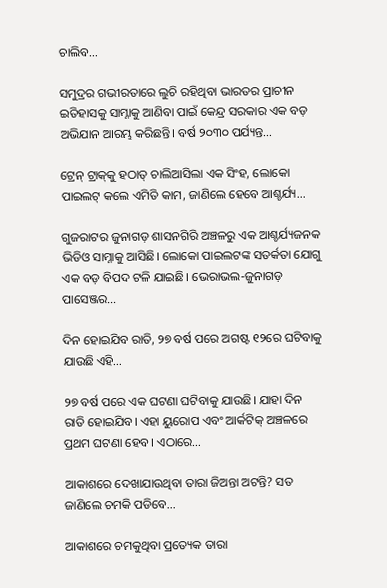ଚାଲିବ…

ସମୁଦ୍ରର ଗଭୀରତାରେ ଲୁଚି ରହିଥିବା ଭାରତର ପ୍ରାଚୀନ ଇତିହାସକୁ ସାମ୍ନାକୁ ଆଣିବା ପାଇଁ କେନ୍ଦ୍ର ସରକାର ଏକ ବଡ଼ ଅଭିଯାନ ଆରମ୍ଭ କରିଛନ୍ତି। ବର୍ଷ ୨୦୩୦ ପର୍ଯ୍ୟନ୍ତ…

ଟ୍ରେନ୍‌ ଟ୍ରାକ୍‌କୁ ହଠାତ୍‌ ଚାଲିଆସିଲା ଏକ ସିଂହ, ଲୋକୋ ପାଇଲଟ୍‌ କଲେ ଏମିତି କାମ, ଜାଣିଲେ ହେବେ ଆଶ୍ଚର୍ଯ୍ୟ…

ଗୁଜରାଟର ଜୁନାଗଡ଼ ଶାସନଗିରି ଅଞ୍ଚଳରୁ ଏକ ଆଶ୍ଚର୍ଯ୍ୟଜନକ ଭିଡିଓ ସାମ୍ନାକୁ ଆସିଛି। ଲୋକୋ ପାଇଲଟଙ୍କ ସତର୍କତା ଯୋଗୁ ଏକ ବଡ଼ ବିପଦ ଟଳି ଯାଇଛି। ଭେରାଭଲ-ଜୁନାଗଡ଼ ପାସେଞ୍ଜର…

ଦିନ ହୋଇଯିବ ରାତି, ୨୭ ବର୍ଷ ପରେ ଅଗଷ୍ଟ ୧୨ରେ ଘଟିବାକୁ ଯାଉଛି ଏହି…

୨୭ ବର୍ଷ ପରେ ଏକ ଘଟଣା ଘଟିବାକୁ ଯାଉଛି। ଯାହା ଦିନ ରାତି ହୋଇଯିବ। ଏହା ୟୁରୋପ ଏବଂ ଆର୍କଟିକ୍‌ ଅଞ୍ଚଳରେ ପ୍ରଥମ ଘଟଣା ହେବ। ଏଠାରେ…

ଆକାଶରେ ଦେଖାଯାଉଥିବା ତାରା ଜିଅନ୍ତା ଅଟନ୍ତି? ସତ ଜାଣିଲେ ଚମକି ପଡିବେ…

ଆକାଶରେ ଚମକୁଥିବା ପ୍ରତ୍ୟେକ ତାରା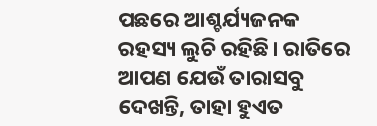ପଛରେ ଆଶ୍ଚର୍ଯ୍ୟଜନକ ରହସ୍ୟ ଲୁଚି ରହିଛି। ରାତିରେ ଆପଣ ଯେଉଁ ତାରାସବୁ ଦେଖନ୍ତି, ତାହା ହୁଏତ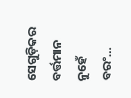ସେଗୁଡ଼ିକର ବର୍ତ୍ତମାନ ନୁହେଁ ବରଂ…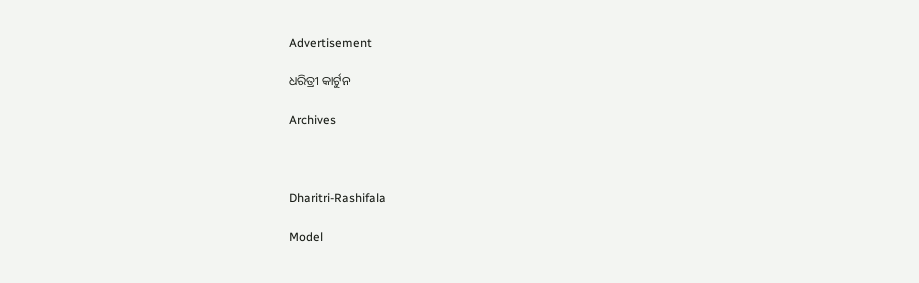Advertisement

ଧରିତ୍ରୀ କାର୍ଟୁନ

Archives



Dharitri-Rashifala

Model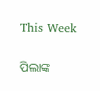This Week

ପିଲାଙ୍କ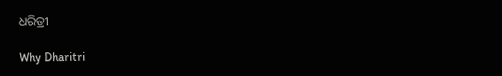ଧରିତ୍ରୀ

Why Dharitri